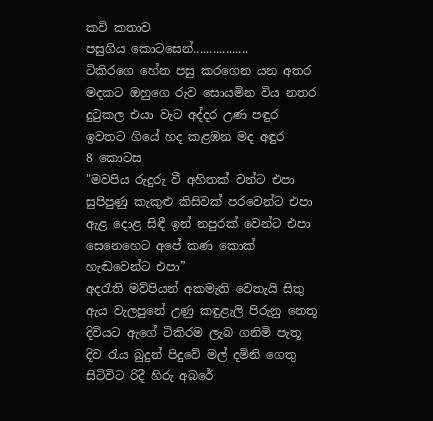කවි කතාව
පසුගිය කොටසෙන්.................
ටිකිරගෙ හේන පසු කරගෙන යන අතර
මදකට ඔහුගෙ රුව සොයමින විය නතර
දුටුකල එයා වැට අද්දර උණ පඳුර
ඉවතට ගියේ හද කළඹන මද අඳුර
8 කොටස
"මවපිය රුදුරු වී අහිතක් වන්ට එපා
සුපිපුණු කැකුළු කිසිවක් පරවෙන්ට එපා
ඇළ දොළ සිඳී ඉන් නපුරක් වෙන්ට එපා
සෙනෙහෙට අපේ කණ කොක් හැඬවෙන්ට එපා”
අදරැති මව්පියන් අකමැති වෙතැයි සිතු
ඇය වැලපුනේ උණු කඳුළැලි පිරුනු නෙතූ
දිවියට ඇගේ ටිකිරම ලැබ ගනිමි පැතූ
දිව රැය බුදුන් පිදුවේ මල් දමිනි ගෙතු
සිටිවිට රිදී හිරු අබරේ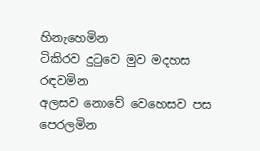හිනැහෙමින
ටිකිරව දුටුවෙ මුව මදහස රඳවමින
අලසව නොවේ වෙහෙසව පස පෙරලමින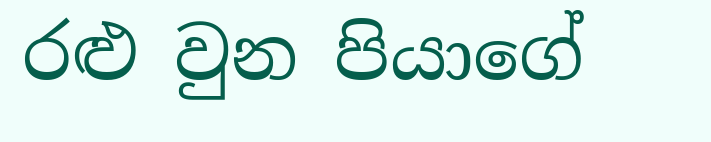රළු වුන පියාගේ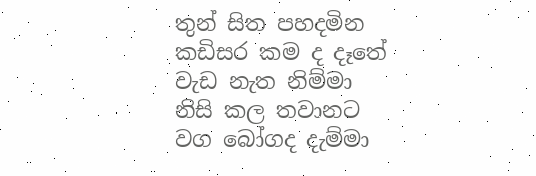තුන් සිත පහදමින
කඩිසර කම ද දෑතේ වැඩ නැත නිම්මා
නිසි කල තවානට වග බෝගද දැම්මා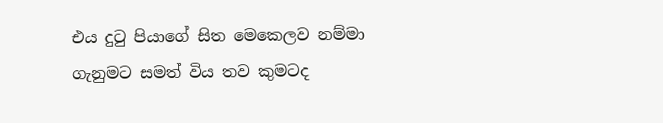එය දුටු පියාගේ සිත මෙකෙලව නම්මා
ගැනුමට සමත් විය තව කුමටද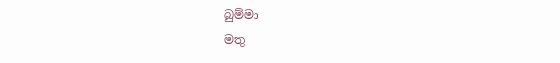බුම්මා
මතු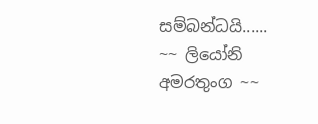සම්බන්ධයි......
~~ ලියෝනි අමරතුංග ~~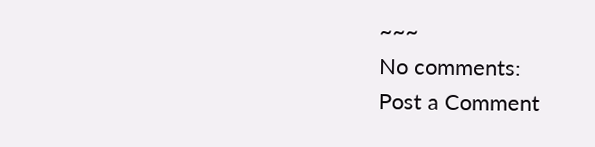~~~
No comments:
Post a Comment